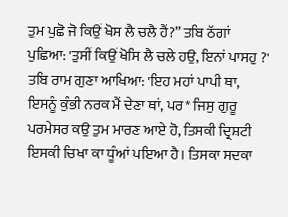ਤੁਮ ਪੁਛੋ ਜੋ ਕਿਉਂ ਖੋਸ ਲੈ ਚਲੈ ਹੈਂ?” ਤਬਿ ਠੱਗਾਂ ਪੁਛਿਆ: 'ਤੁਸੀਂ ਕਿਉਂ ਖੋਸਿ ਲੈ ਚਲੇ ਹਉ, ਇਨਾਂ ਪਾਸਹੁ ?' ਤਬਿ ਰਾਮ ਗੁਣਾ ਆਖਿਆ: 'ਇਹ ਮਹਾਂ ਪਾਪੀ ਥਾ, ਇਸਨੂੰ ਕੁੰਭੀ ਨਰਕ ਮੈਂ ਦੇਣਾ ਥਾਂ, ਪਰ* ਜਿਸੁ ਗੁਰੂ ਪਰਮੇਸਰ ਕਉ ਤੁਮ ਮਾਰਣ ਆਏ ਹੋ, ਤਿਸਕੀ ਦ੍ਰਿਸ਼ਟੀ ਇਸਕੀ ਚਿਖਾ ਕਾ ਧੂੰਆਂ ਪਇਆ ਹੈ। ਤਿਸਕਾ ਸਦਕਾ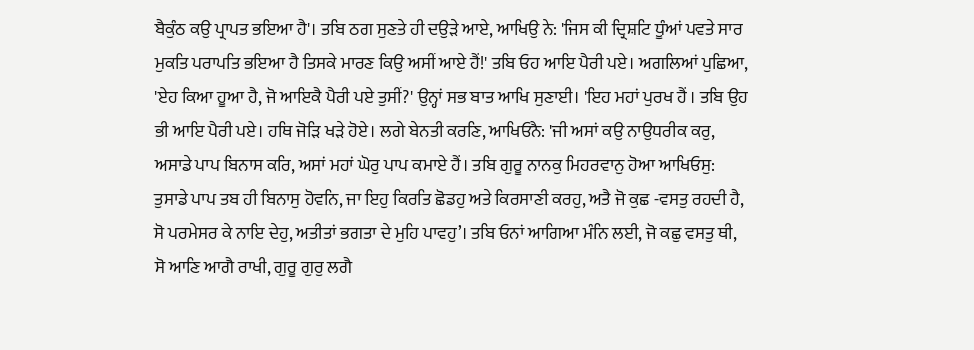ਬੈਕੁੰਠ ਕਉ ਪ੍ਰਾਪਤ ਭਇਆ ਹੈ'। ਤਬਿ ਠਗ ਸੁਣਤੇ ਹੀ ਦਉੜੇ ਆਏ, ਆਖਿਉ ਨੇ: 'ਜਿਸ ਕੀ ਦ੍ਰਿਸ਼ਟਿ ਧੂੰਆਂ ਪਵਤੇ ਸਾਰ ਮੁਕਤਿ ਪਰਾਪਤਿ ਭਇਆ ਹੈ ਤਿਸਕੇ ਮਾਰਣ ਕਿਉ ਅਸੀਂ ਆਏ ਹੈਂ!' ਤਬਿ ਓਹ ਆਇ ਪੈਰੀ ਪਏ। ਅਗਲਿਆਂ ਪੁਛਿਆ, 'ਏਹ ਕਿਆ ਹੂਆ ਹੈ, ਜੋ ਆਇਕੈ ਪੈਰੀ ਪਏ ਤੁਸੀਂ?' ਉਨ੍ਹਾਂ ਸਭ ਬਾਤ ਆਖਿ ਸੁਣਾਈ। 'ਇਹ ਮਹਾਂ ਪੁਰਖ ਹੈਂ । ਤਬਿ ਉਹ ਭੀ ਆਇ ਪੈਰੀ ਪਏ। ਹਥਿ ਜੋੜਿ ਖੜੇ ਹੋਏ। ਲਗੇ ਬੇਨਤੀ ਕਰਣਿ, ਆਖਿਓਨੈ: 'ਜੀ ਅਸਾਂ ਕਉ ਨਾਉਧਰੀਕ ਕਰੁ, ਅਸਾਡੇ ਪਾਪ ਬਿਨਾਸ ਕਰਿ, ਅਸਾਂ ਮਹਾਂ ਘੋਰੁ ਪਾਪ ਕਮਾਏ ਹੈਂ। ਤਬਿ ਗੁਰੂ ਨਾਨਕੁ ਮਿਹਰਵਾਨੁ ਹੋਆ ਆਖਿਓਸੁ: ਤੁਸਾਡੇ ਪਾਪ ਤਬ ਹੀ ਬਿਨਾਸੁ ਹੋਵਨਿ, ਜਾ ਇਹੁ ਕਿਰਤਿ ਛੋਡਹੁ ਅਤੇ ਕਿਰਸਾਣੀ ਕਰਹੁ, ਅਤੈ ਜੋ ਕੁਛ -ਵਸਤੁ ਰਹਦੀ ਹੈ, ਸੋ ਪਰਮੇਸਰ ਕੇ ਨਾਇ ਦੇਹੁ, ਅਤੀਤਾਂ ਭਗਤਾ ਦੇ ਮੁਹਿ ਪਾਵਹੁ’। ਤਬਿ ਓਨਾਂ ਆਗਿਆ ਮੰਨਿ ਲਈ, ਜੋ ਕਛੁ ਵਸਤੁ ਥੀ, ਸੋ ਆਣਿ ਆਗੈ ਰਾਖੀ, ਗੁਰੂ ਗੁਰੁ ਲਗੈ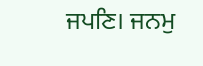ਜਪਣਿ। ਜਨਮੁ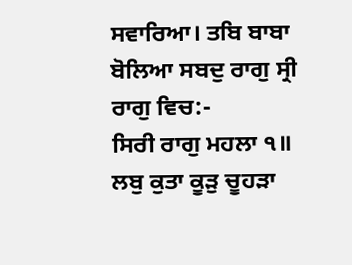ਸਵਾਰਿਆ। ਤਬਿ ਬਾਬਾ ਬੋਲਿਆ ਸਬਦੁ ਰਾਗੁ ਸ੍ਰੀ ਰਾਗੁ ਵਿਚ:-
ਸਿਰੀ ਰਾਗੁ ਮਹਲਾ ੧॥
ਲਬੁ ਕੁਤਾ ਕੂੜੁ ਚੂਹੜਾ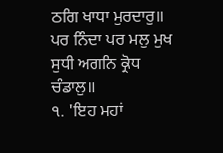ਠਗਿ ਖਾਧਾ ਮੁਰਦਾਰੁ॥
ਪਰ ਨਿੰਦਾ ਪਰ ਮਲੁ ਮੁਖ ਸੁਧੀ ਅਗਨਿ ਕ੍ਰੋਧ ਚੰਡਾਲੁ॥
੧. 'ਇਹ ਮਹਾਂ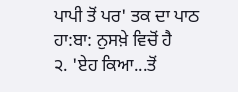ਪਾਪੀ ਤੋਂ ਪਰ' ਤਕ ਦਾ ਪਾਠ ਹਾ:ਬਾ: ਨੁਸਖ਼ੇ ਵਿਚੋਂ ਹੈ
੨. 'ਏਹ ਕਿਆ...ਤੋਂ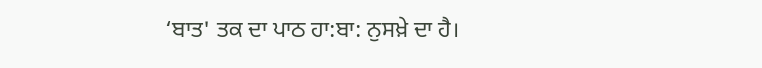‘ਬਾਤ' ਤਕ ਦਾ ਪਾਠ ਹਾ:ਬਾ: ਨੁਸਖ਼ੇ ਦਾ ਹੈ।